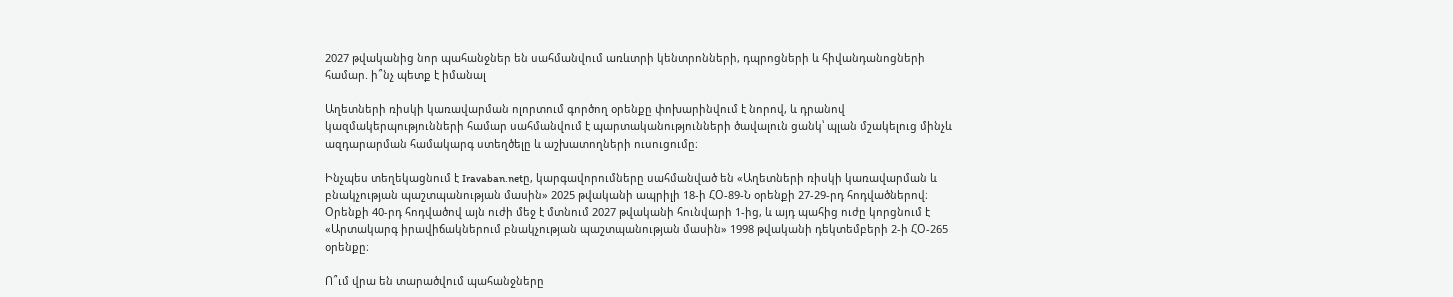2027 թվականից նոր պահանջներ են սահմանվում առևտրի կենտրոնների, դպրոցների և հիվանդանոցների համար. ի՞նչ պետք է իմանալ

Աղետների ռիսկի կառավարման ոլորտում գործող օրենքը փոխարինվում է նորով, և դրանով կազմակերպությունների համար սահմանվում է պարտականությունների ծավալուն ցանկ՝ պլան մշակելուց մինչև ազդարարման համակարգ ստեղծելը և աշխատողների ուսուցումը։

Ինչպես տեղեկացնում է Iravaban.netը, կարգավորումները սահմանված են «Աղետների ռիսկի կառավարման և բնակչության պաշտպանության մասին» 2025 թվականի ապրիլի 18-ի ՀՕ-89-Ն օրենքի 27-29-րդ հոդվածներով։ Օրենքի 40-րդ հոդվածով այն ուժի մեջ է մտնում 2027 թվականի հունվարի 1-ից, և այդ պահից ուժը կորցնում է «Արտակարգ իրավիճակներում բնակչության պաշտպանության մասին» 1998 թվականի դեկտեմբերի 2-ի ՀՕ-265 օրենքը։

Ո՞ւմ վրա են տարածվում պահանջները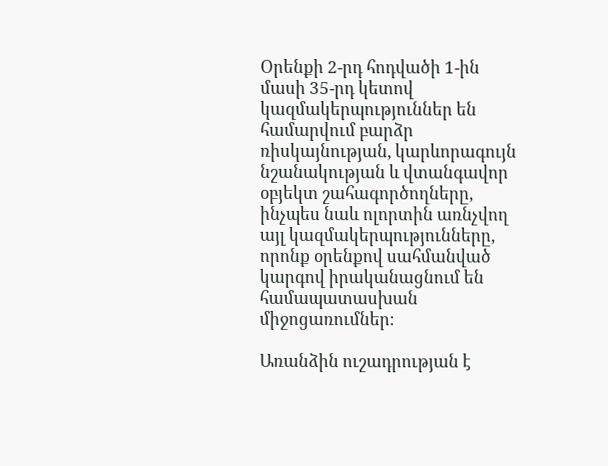Օրենքի 2-րդ հոդվածի 1-ին մասի 35-րդ կետով կազմակերպություններ են համարվում բարձր ռիսկայնության, կարևորագույն նշանակության և վտանգավոր օբյեկտ շահագործողները, ինչպես նաև ոլորտին առնչվող այլ կազմակերպությունները, որոնք օրենքով սահմանված կարգով իրականացնում են համապատասխան միջոցառումներ։

Առանձին ուշադրության է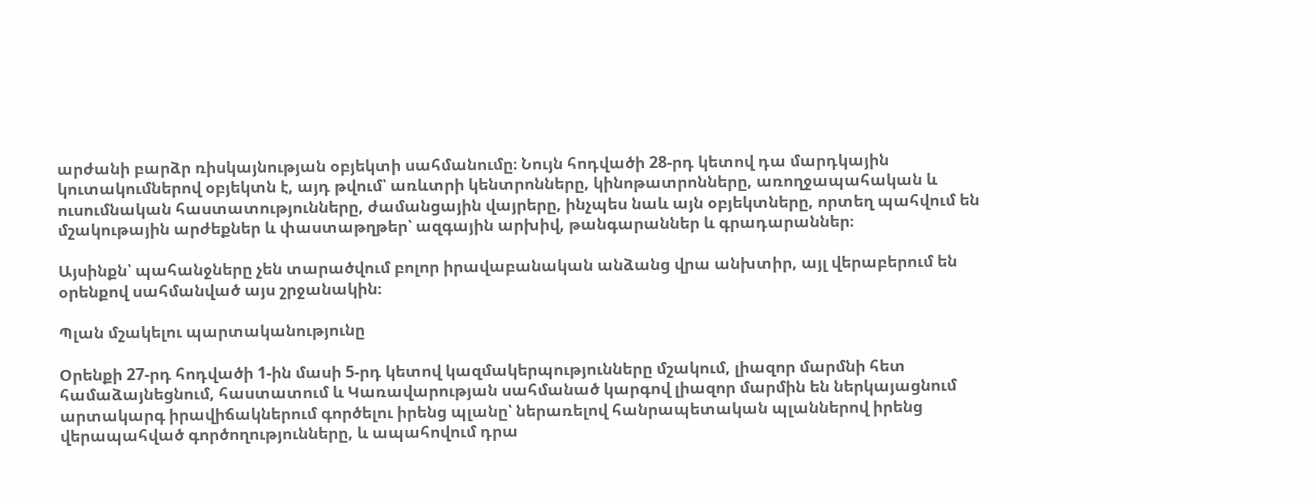արժանի բարձր ռիսկայնության օբյեկտի սահմանումը։ Նույն հոդվածի 28-րդ կետով դա մարդկային կուտակումներով օբյեկտն է, այդ թվում՝ առևտրի կենտրոնները, կինոթատրոնները, առողջապահական և ուսումնական հաստատությունները, ժամանցային վայրերը, ինչպես նաև այն օբյեկտները, որտեղ պահվում են մշակութային արժեքներ և փաստաթղթեր՝ ազգային արխիվ, թանգարաններ և գրադարաններ։

Այսինքն՝ պահանջները չեն տարածվում բոլոր իրավաբանական անձանց վրա անխտիր, այլ վերաբերում են օրենքով սահմանված այս շրջանակին։

Պլան մշակելու պարտականությունը

Օրենքի 27-րդ հոդվածի 1-ին մասի 5-րդ կետով կազմակերպությունները մշակում, լիազոր մարմնի հետ համաձայնեցնում, հաստատում և Կառավարության սահմանած կարգով լիազոր մարմին են ներկայացնում արտակարգ իրավիճակներում գործելու իրենց պլանը՝ ներառելով հանրապետական պլաններով իրենց վերապահված գործողությունները, և ապահովում դրա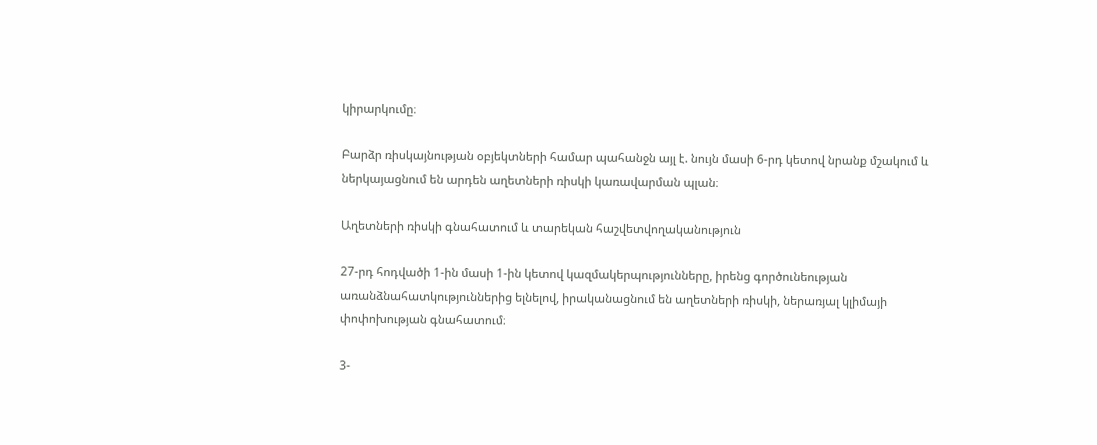կիրարկումը։

Բարձր ռիսկայնության օբյեկտների համար պահանջն այլ է. նույն մասի 6-րդ կետով նրանք մշակում և ներկայացնում են արդեն աղետների ռիսկի կառավարման պլան։

Աղետների ռիսկի գնահատում և տարեկան հաշվետվողականություն

27-րդ հոդվածի 1-ին մասի 1-ին կետով կազմակերպությունները, իրենց գործունեության առանձնահատկություններից ելնելով, իրականացնում են աղետների ռիսկի, ներառյալ կլիմայի փոփոխության գնահատում։

3-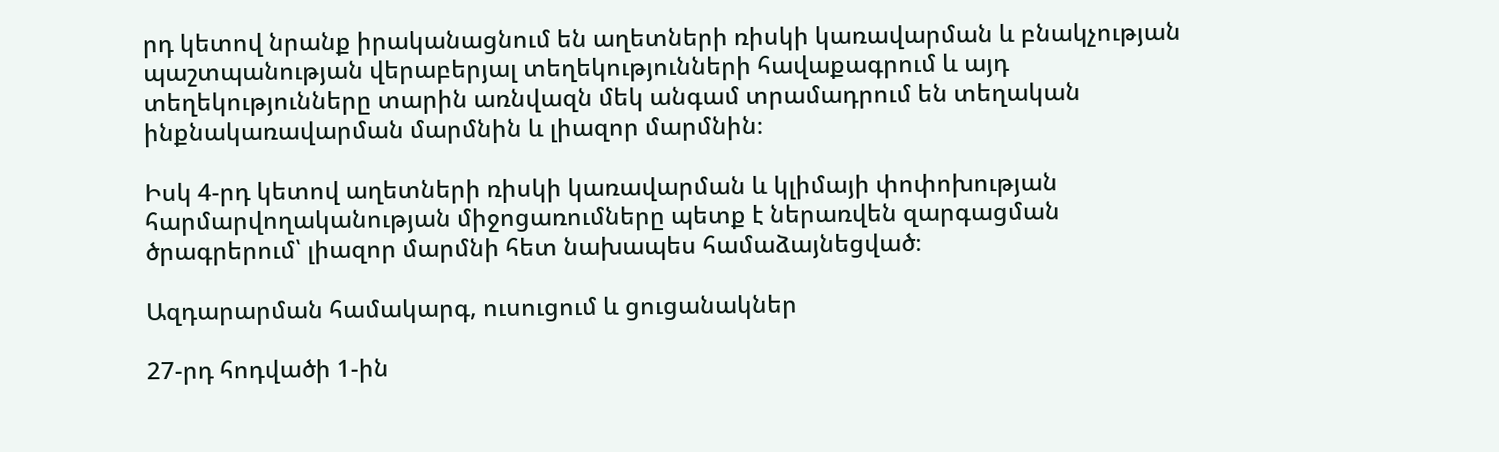րդ կետով նրանք իրականացնում են աղետների ռիսկի կառավարման և բնակչության պաշտպանության վերաբերյալ տեղեկությունների հավաքագրում և այդ տեղեկությունները տարին առնվազն մեկ անգամ տրամադրում են տեղական ինքնակառավարման մարմնին և լիազոր մարմնին։

Իսկ 4-րդ կետով աղետների ռիսկի կառավարման և կլիմայի փոփոխության հարմարվողականության միջոցառումները պետք է ներառվեն զարգացման ծրագրերում՝ լիազոր մարմնի հետ նախապես համաձայնեցված։

Ազդարարման համակարգ, ուսուցում և ցուցանակներ

27-րդ հոդվածի 1-ին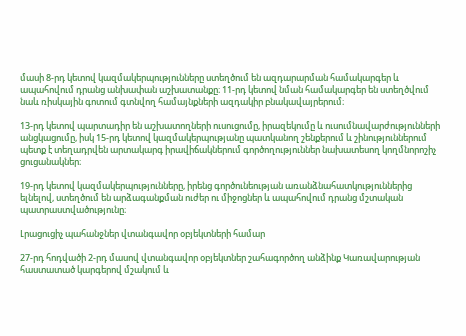մասի 8-րդ կետով կազմակերպությունները ստեղծում են ազդարարման համակարգեր և ապահովում դրանց անխափան աշխատանքը։ 11-րդ կետով նման համակարգեր են ստեղծվում նաև ռիսկային գոտում գտնվող համայնքների ազդակիր բնակավայրերում։

13-րդ կետով պարտադիր են աշխատողների ուսուցումը, իրազեկումը և ուսումնավարժությունների անցկացումը, իսկ 15-րդ կետով կազմակերպությանը պատկանող շենքերում և շինություններում պետք է տեղադրվեն արտակարգ իրավիճակներում գործողություններ նախատեսող կողմնորոշիչ ցուցանակներ։

19-րդ կետով կազմակերպությունները, իրենց գործունեության առանձնահատկություններից ելնելով, ստեղծում են արձագանքման ուժեր ու միջոցներ և ապահովում դրանց մշտական պատրաստվածությունը։

Լրացուցիչ պահանջներ վտանգավոր օբյեկտների համար

27-րդ հոդվածի 2-րդ մասով վտանգավոր օբյեկտներ շահագործող անձինք Կառավարության հաստատած կարգերով մշակում և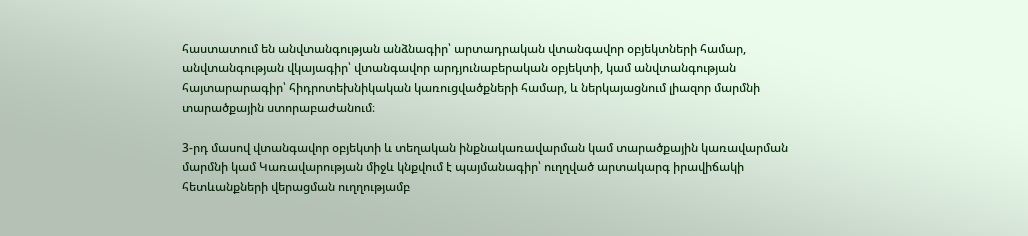հաստատում են անվտանգության անձնագիր՝ արտադրական վտանգավոր օբյեկտների համար, անվտանգության վկայագիր՝ վտանգավոր արդյունաբերական օբյեկտի, կամ անվտանգության հայտարարագիր՝ հիդրոտեխնիկական կառուցվածքների համար, և ներկայացնում լիազոր մարմնի տարածքային ստորաբաժանում։

3-րդ մասով վտանգավոր օբյեկտի և տեղական ինքնակառավարման կամ տարածքային կառավարման մարմնի կամ Կառավարության միջև կնքվում է պայմանագիր՝ ուղղված արտակարգ իրավիճակի հետևանքների վերացման ուղղությամբ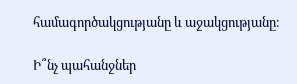համագործակցությանը և աջակցությանը։

Ի՞նչ պահանջներ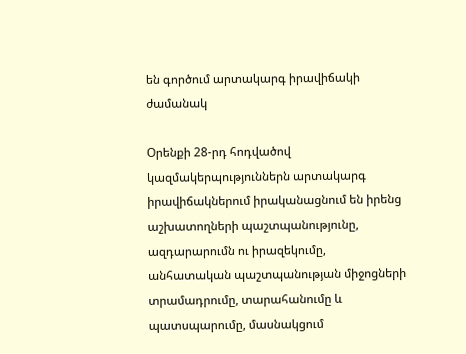են գործում արտակարգ իրավիճակի ժամանակ

Օրենքի 28-րդ հոդվածով կազմակերպություններն արտակարգ իրավիճակներում իրականացնում են իրենց աշխատողների պաշտպանությունը, ազդարարումն ու իրազեկումը, անհատական պաշտպանության միջոցների տրամադրումը, տարահանումը և պատսպարումը, մասնակցում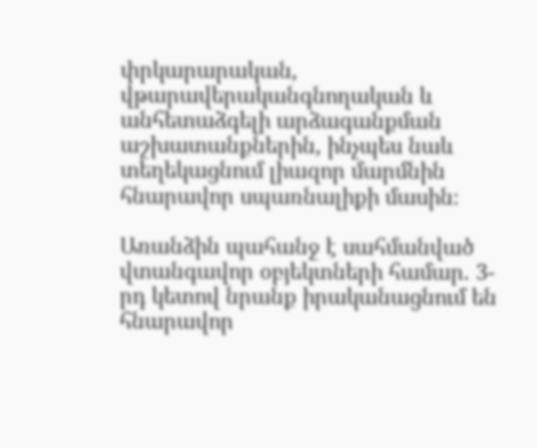փրկարարական, վթարավերականգնողական և անհետաձգելի արձագանքման աշխատանքներին, ինչպես նաև տեղեկացնում լիազոր մարմնին հնարավոր սպառնալիքի մասին։

Առանձին պահանջ է սահմանված վտանգավոր օբյեկտների համար. 3-րդ կետով նրանք իրականացնում են հնարավոր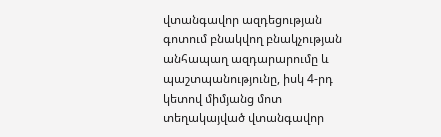վտանգավոր ազդեցության գոտում բնակվող բնակչության անհապաղ ազդարարումը և պաշտպանությունը, իսկ 4-րդ կետով միմյանց մոտ տեղակայված վտանգավոր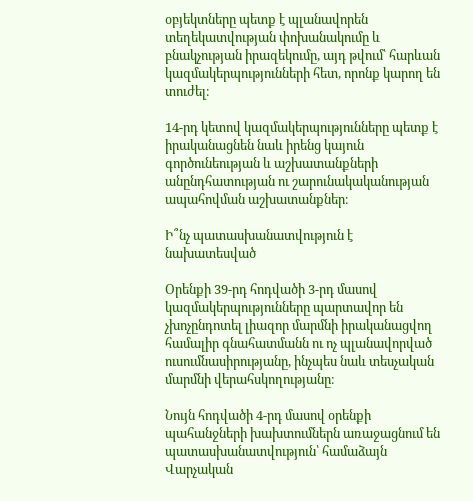օբյեկտները պետք է պլանավորեն տեղեկատվության փոխանակումը և բնակչության իրազեկումը, այդ թվում՝ հարևան կազմակերպությունների հետ, որոնք կարող են տուժել։

14-րդ կետով կազմակերպությունները պետք է իրականացնեն նաև իրենց կայուն գործունեության և աշխատանքների անընդհատության ու շարունակականության ապահովման աշխատանքներ։

Ի՞նչ պատասխանատվություն է նախատեսված

Օրենքի 39-րդ հոդվածի 3-րդ մասով կազմակերպությունները պարտավոր են չխոչընդոտել լիազոր մարմնի իրականացվող համալիր գնահատմանն ու ոչ պլանավորված ուսումնասիրությանը, ինչպես նաև տեսչական մարմնի վերահսկողությանը։

Նույն հոդվածի 4-րդ մասով օրենքի պահանջների խախտումներն առաջացնում են պատասխանատվություն՝ համաձայն Վարչական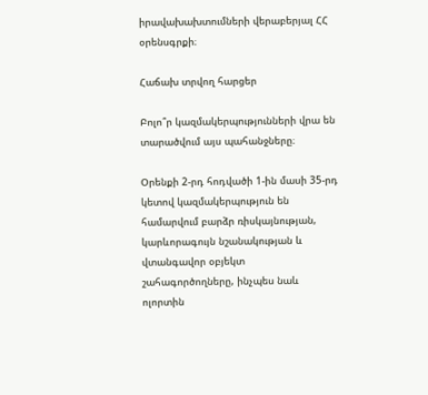իրավախախտումների վերաբերյալ ՀՀ օրենսգրքի։

Հաճախ տրվող հարցեր

Բոլո՞ր կազմակերպությունների վրա են տարածվում այս պահանջները։

Օրենքի 2-րդ հոդվածի 1-ին մասի 35-րդ կետով կազմակերպություն են համարվում բարձր ռիսկայնության, կարևորագույն նշանակության և վտանգավոր օբյեկտ շահագործողները, ինչպես նաև ոլորտին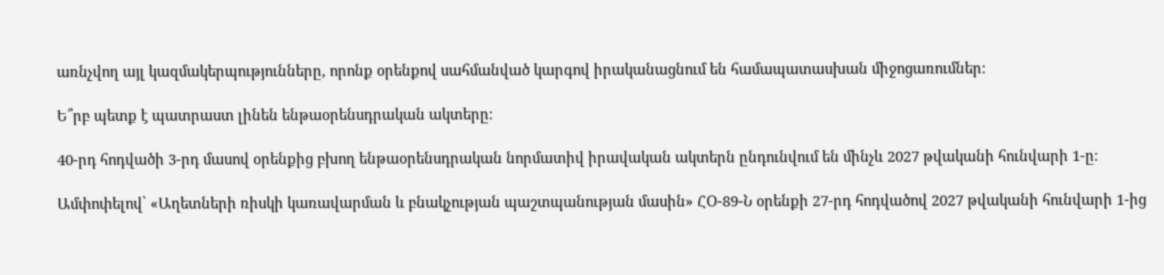առնչվող այլ կազմակերպությունները, որոնք օրենքով սահմանված կարգով իրականացնում են համապատասխան միջոցառումներ։

Ե՞րբ պետք է պատրաստ լինեն ենթաօրենսդրական ակտերը։

40-րդ հոդվածի 3-րդ մասով օրենքից բխող ենթաօրենսդրական նորմատիվ իրավական ակտերն ընդունվում են մինչև 2027 թվականի հունվարի 1-ը։

Ամփոփելով՝ «Աղետների ռիսկի կառավարման և բնակչության պաշտպանության մասին» ՀՕ-89-Ն օրենքի 27-րդ հոդվածով 2027 թվականի հունվարի 1-ից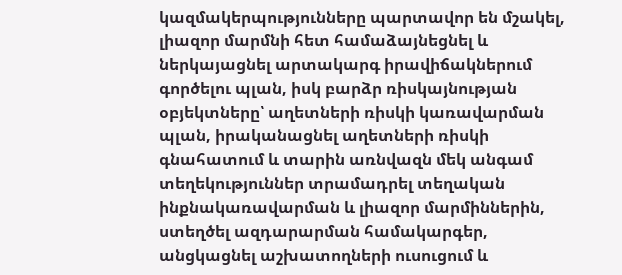կազմակերպությունները պարտավոր են մշակել, լիազոր մարմնի հետ համաձայնեցնել և ներկայացնել արտակարգ իրավիճակներում գործելու պլան, իսկ բարձր ռիսկայնության օբյեկտները՝ աղետների ռիսկի կառավարման պլան, իրականացնել աղետների ռիսկի գնահատում և տարին առնվազն մեկ անգամ տեղեկություններ տրամադրել տեղական ինքնակառավարման և լիազոր մարմիններին, ստեղծել ազդարարման համակարգեր, անցկացնել աշխատողների ուսուցում և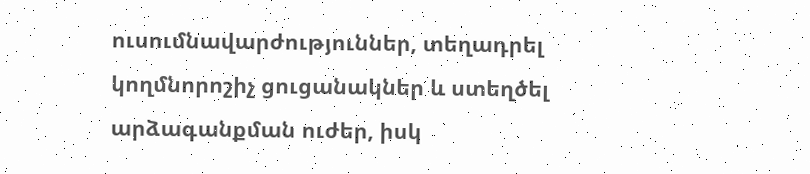ուսումնավարժություններ, տեղադրել կողմնորոշիչ ցուցանակներ և ստեղծել արձագանքման ուժեր, իսկ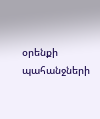օրենքի պահանջների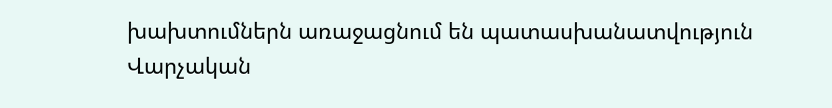խախտումներն առաջացնում են պատասխանատվություն Վարչական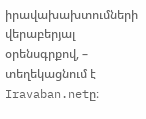իրավախախտումների վերաբերյալ օրենսգրքով, – տեղեկացնում է Iravaban.netը։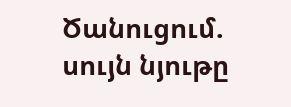Ծանուցում. սույն նյութը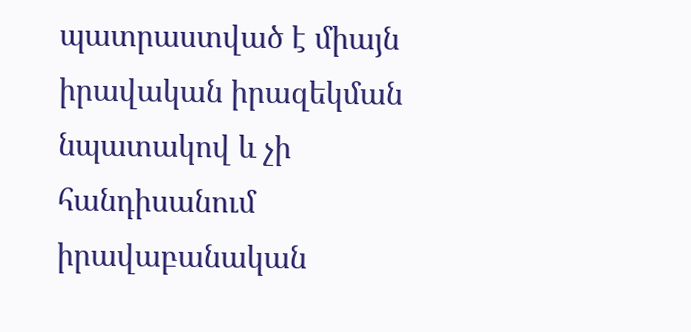պատրաստված է միայն իրավական իրազեկման նպատակով և չի հանդիսանում իրավաբանական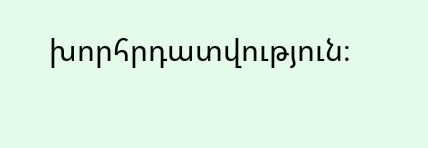խորհրդատվություն։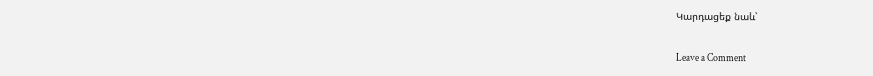Կարդացեք նաև՝

Leave a Comment